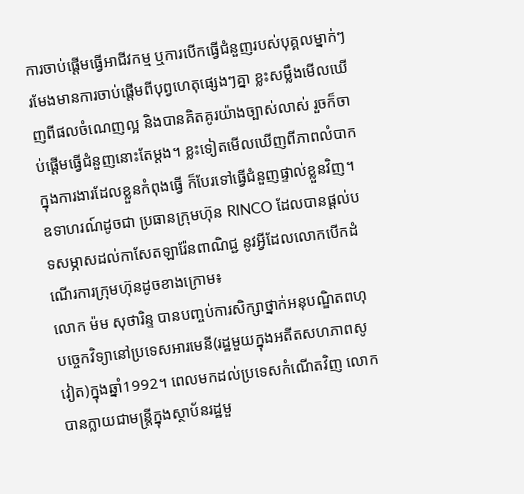ការចាប់ផ្តើមធ្វើអាជីវកម្ម ឬការបើកធ្វើជំនួញរបស់បុគ្គលម្នាក់ៗរមែងមានការចាប់ផ្តើមពីបុព្វហេតុផ្សេងៗគ្នា ខ្លះសម្លឹងមើលឃើញពីផលចំណេញល្អ និងបានគិតគូរយ៉ាងច្បាស់លាស់ រួចក៏ចាប់ផ្តើមធ្វើជំនួញនោះតែម្តង។ ខ្លះទៀតមើលឃើញពីភាពលំបាកក្នុងការងារដែលខ្លួនកំពុងធ្វើ ក៏បែរទៅធ្វើជំនួញផ្ទាល់ខ្លួនវិញ។ ឧទាហរណ៍ដូចជា ប្រធានក្រុមហ៊ុន RINCO ដែលបានផ្តល់បទសម្ភាសដល់កាសែតឡារ៉ែនពាណិជ្ជ នូវអ្វីដែលលោកបើកដំណើរការក្រុមហ៊ុនដូចខាងក្រោម៖
លោក ម៉ម សុថារិន្ទ បានបញ្ចប់ការសិក្សាថ្នាក់អនុបណ្ឌិតពហុបច្ចេកវិទ្យានៅប្រទេសអារមេនី(រដ្ឋមួយក្នុងអតីតសហភាពសូវៀត)ក្នុងឆ្នាំ1992។ ពេលមកដល់ប្រទេសកំណើតវិញ លោកបានក្លាយជាមន្ត្រីក្នុងស្ថាប័នរដ្ឋមួ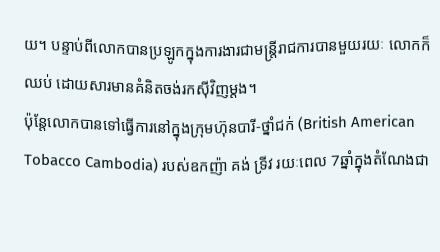យ។ បន្ទាប់ពីលោកបានប្រឡូកក្នុងការងារជាមន្ត្រីរាជការបានមួយរយៈ លោកក៏ឈប់ ដោយសារមានគំនិតចង់រកស៊ីវិញម្ដង។
ប៉ុន្តែលោកបានទៅធ្វើការនៅក្នុងក្រុមហ៊ុនបារី-ថ្នាំជក់ (British American Tobacco Cambodia) របស់ឧកញ៉ា គង់ ទ្រីវ រយៈពេល 7ឆ្នាំក្នុងតំណែងជា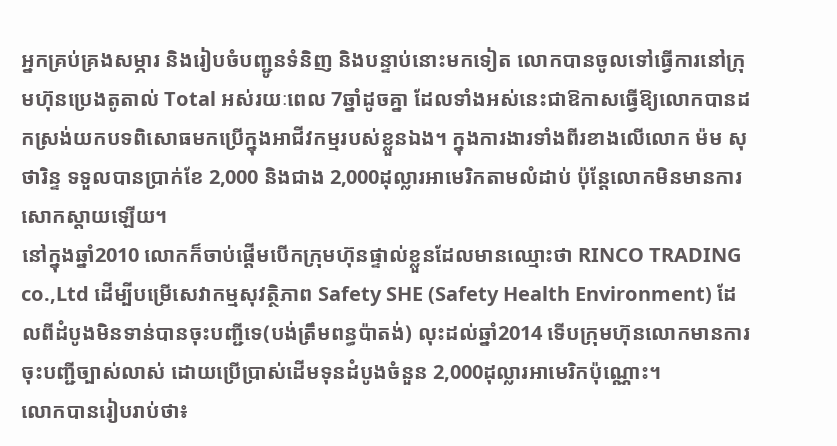អ្នកគ្រប់គ្រងសម្ភារ និងរៀបចំបញ្ជូនទំនិញ និងបន្ទាប់នោះមកទៀត លោកបានចូលទៅធ្វើការនៅក្រុមហ៊ុនប្រេងតូតាល់ Total អស់រយៈពេល 7ឆ្នាំដូចគ្នា ដែលទាំងអស់នេះជាឱកាសធ្វើឱ្យលោកបានដកស្រង់យកបទពិសោធមកប្រើក្នុងអាជីវកម្មរបស់ខ្លួនឯង។ ក្នុងការងារទាំងពីរខាងលើលោក ម៉ម សុថារិន្ទ ទទួលបានប្រាក់ខែ 2,000 និងជាង 2,000ដុល្លារអាមេរិកតាមលំដាប់ ប៉ុន្តែលោកមិនមានការសោកស្តាយឡើយ។
នៅក្នុងឆ្នាំ2010 លោកក៏ចាប់ផ្ដើមបើកក្រុមហ៊ុនផ្ទាល់ខ្លួនដែលមានឈ្មោះថា RINCO TRADING co.,Ltd ដើម្បីបម្រើសេវាកម្មសុវត្ថិភាព Safety SHE (Safety Health Environment) ដែលពីដំបូងមិនទាន់បានចុះបញ្ជីទេ(បង់ត្រឹមពន្ធប៉ាតង់) លុះដល់ឆ្នាំ2014 ទើបក្រុមហ៊ុនលោកមានការចុះបញ្ជីច្បាស់លាស់ ដោយប្រើប្រាស់ដើមទុនដំបូងចំនួន 2,000ដុល្លារអាមេរិកប៉ុណ្ណោះ។
លោកបានរៀបរាប់ថា៖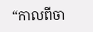“កាលពីចា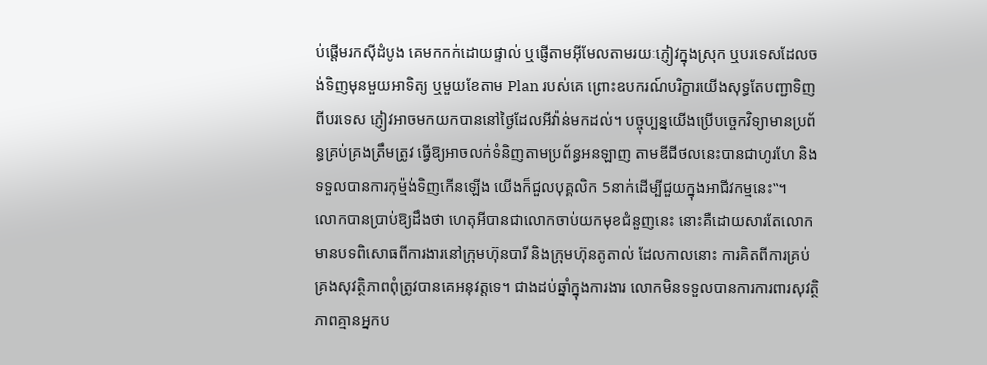ប់ផ្ដើមរកស៊ីដំបូង គេមកកក់ដោយផ្ទាល់ ឬផ្ញើតាមអុីមែលតាមរយៈភ្ញៀវក្នុងស្រុក ឬបរទេសដែលចង់ទិញមុនមួយអាទិត្យ ឬមួយខែតាម Plan របស់គេ ព្រោះឧបករណ៍បរិក្ខារយើងសុទ្ធតែបញ្ជាទិញពីបរទេស ភ្ញៀវអាចមកយកបាននៅថ្ងៃដែលអីវ៉ាន់មកដល់។ បច្ចុប្បន្នយើងប្រើបច្ចេកវិទ្យាមានប្រព័ន្ធគ្រប់គ្រងត្រឹមត្រូវ ធ្វើឱ្យអាចលក់ទំនិញតាមប្រព័ន្ធអនឡាញ តាមឌីជីថលនេះបានជាហូរហែ និងទទួលបានការកុម្ម៉ង់ទិញកើនឡើង យើងក៏ជួលបុគ្គលិក 5នាក់ដើម្បីជួយក្នុងអាជីវកម្មនេះ‟។
លោកបានប្រាប់ឱ្យដឹងថា ហេតុអីបានជាលោកចាប់យកមុខជំនួញនេះ នោះគឺដោយសារតែលោកមានបទពិសោធពីការងារនៅក្រុមហ៊ុនបារី និងក្រុមហ៊ុនតូតាល់ ដែលកាលនោះ ការគិតពីការគ្រប់គ្រងសុវត្ថិភាពពុំត្រូវបានគេអនុវត្តទេ។ ជាងដប់ឆ្នាំក្នុងការងារ លោកមិនទទួលបានការការពារសុវត្ថិភាពគ្មានអ្នកប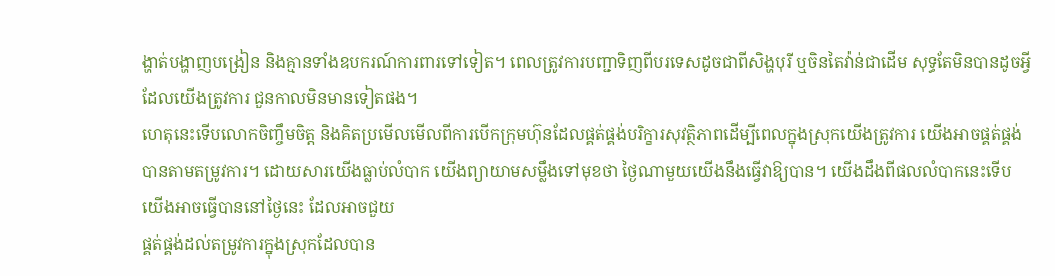ង្ហាត់បង្ហាញបង្រៀន និងគ្មានទាំងឧបករណ៍ការពារទៅទៀត។ ពេលត្រូវការបញ្ជាទិញពីបរទេសដូចជាពីសិង្ហបុរី ឬចិនតៃវ៉ាន់ជាដើម សុទ្ធតែមិនបានដូចអ្វីដែលយើងត្រូវការ ជួនកាលមិនមានទៀតផង។
ហេតុនេះទើបលោកចិញ្ចឹមចិត្ត និងគិតប្រមើលមើលពីការបើកក្រុមហ៊ុនដែលផ្គត់ផ្គង់បរិក្ខារសុវត្ថិភាពដើម្បីពេលក្នុងស្រុកយើងត្រូវការ យើងអាចផ្គត់ផ្គង់បានតាមតម្រូវការ។ ដោយសារយើងធ្លាប់លំបាក យើងព្យាយាមសម្លឹងទៅមុខថា ថ្ងៃណាមួយយើងនឹងធ្វើវាឱ្យបាន។ យើងដឹងពីផលលំបាកនេះទើបយើងអាចធ្វើបាននៅថ្ងៃនេះ ដែលអាចជួយ
ផ្គត់ផ្គង់ដល់តម្រូវការក្នុងស្រុកដែលបាន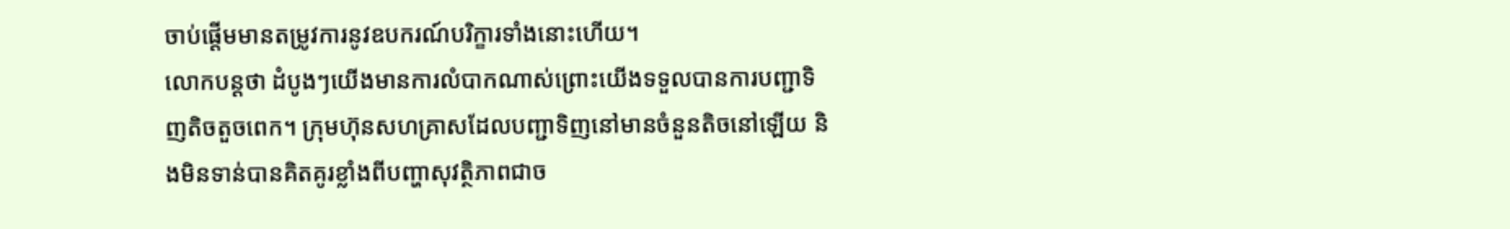ចាប់ផ្តើមមានតម្រូវការនូវឧបករណ៍បរិក្ខារទាំងនោះហើយ។
លោកបន្តថា ដំបូងៗយើងមានការលំបាកណាស់ព្រោះយើងទទួលបានការបញ្ជាទិញតិចតួចពេក។ ក្រុមហ៊ុនសហគ្រាសដែលបញ្ជាទិញនៅមានចំនួនតិចនៅឡើយ និងមិនទាន់បានគិតគូរខ្លាំងពីបញ្ហាសុវត្ថិភាពជាច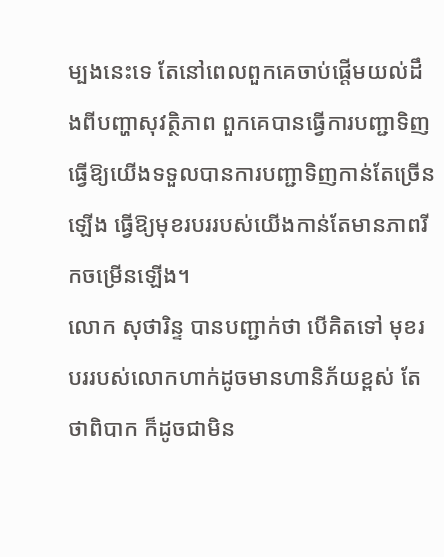ម្បងនេះទេ តែនៅពេលពួកគេចាប់ផ្តើមយល់ដឹងពីបញ្ហាសុវត្ថិភាព ពួកគេបានធ្វើការបញ្ជាទិញ ធ្វើឱ្យយើងទទួលបានការបញ្ជាទិញកាន់តែច្រើនឡើង ធ្វើឱ្យមុខរបររបស់យើងកាន់តែមានភាពរីកចម្រើនឡើង។
លោក សុថារិន្ទ បានបញ្ជាក់ថា បើគិតទៅ មុខរបររបស់លោកហាក់ដូចមានហានិភ័យខ្ពស់ តែថាពិបាក ក៏ដូចជាមិន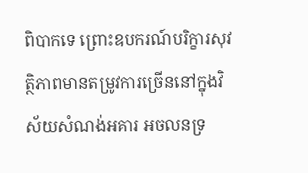ពិបាកទេ ព្រោះឧបករណ៍បរិក្ខារសុវត្ថិភាពមានតម្រូវការច្រើននៅក្នុងវិស័យសំណង់អគារ អចលនទ្រ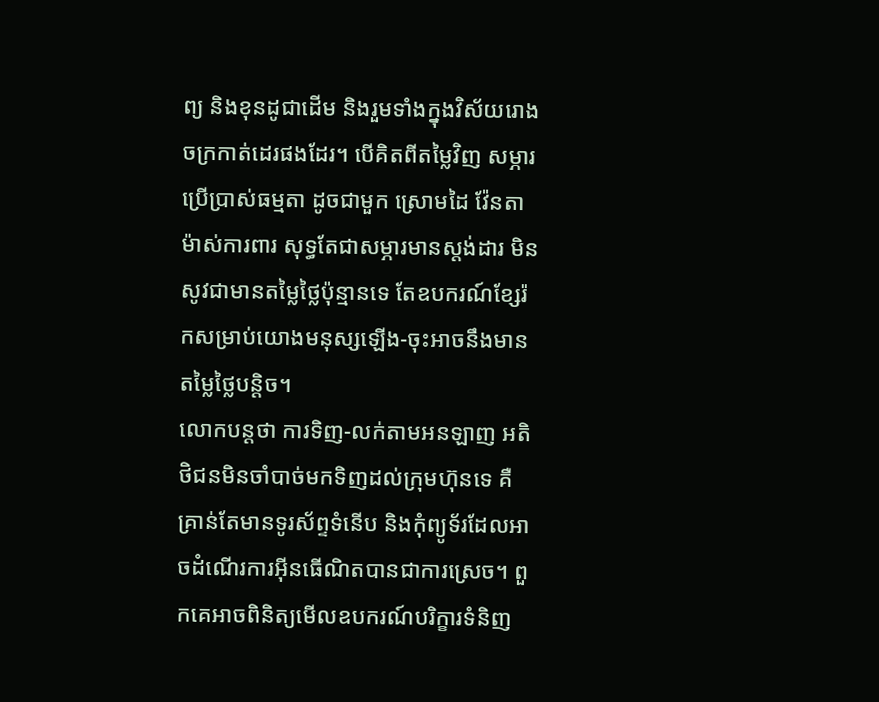ព្យ និងខុនដូជាដើម និងរួមទាំងក្នុងវិស័យរោងចក្រកាត់ដេរផងដែរ។ បើគិតពីតម្លៃវិញ សម្ភារប្រើប្រាស់ធម្មតា ដូចជាមួក ស្រោមដៃ វ៉ែនតា ម៉ាស់ការពារ សុទ្ធតែជាសម្ភារមានស្តង់ដារ មិនសូវជាមានតម្លៃថ្លៃប៉ុន្មានទេ តែឧបករណ៍ខ្សែរ៉កសម្រាប់យោងមនុស្សឡើង-ចុះអាចនឹងមានតម្លៃថ្លៃបន្តិច។
លោកបន្តថា ការទិញ-លក់តាមអនឡាញ អតិថិជនមិនចាំបាច់មកទិញដល់ក្រុមហ៊ុនទេ គឺគ្រាន់តែមានទូរស័ព្ទទំនើប និងកុំព្យូទ័រដែលអាចដំណើរការអុីនធើណិតបានជាការស្រេច។ ពួកគេអាចពិនិត្យមើលឧបករណ៍បរិក្ខារទំនិញ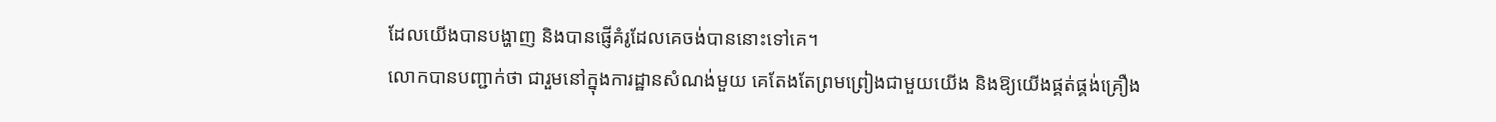ដែលយើងបានបង្ហាញ និងបានផ្ញើគំរូដែលគេចង់បាននោះទៅគេ។
លោកបានបញ្ជាក់ថា ជារួមនៅក្នុងការដ្ឋានសំណង់មួយ គេតែងតែព្រមព្រៀងជាមួយយើង និងឱ្យយើងផ្គត់ផ្គង់គ្រឿង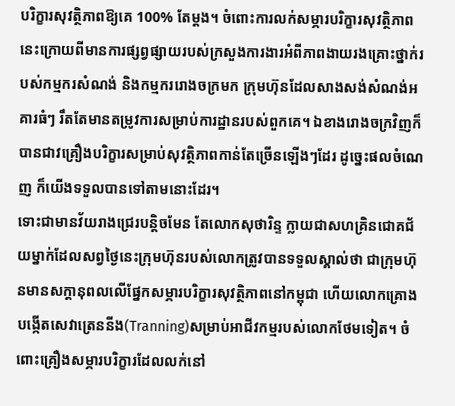បរិក្ខារសុវត្ថិភាពឱ្យគេ 100% តែម្ដង។ ចំពោះការលក់សម្ភារបរិក្ខារសុវត្ថិភាពនេះក្រោយពីមានការផ្សព្វផ្សាយរបស់ក្រសួងការងារអំពីភាពងាយរងគ្រោះថ្នាក់របស់កម្មករសំណង់ និងកម្មកររោងចក្រមក ក្រុមហ៊ុនដែលសាងសង់សំណង់អគារធំៗ រឹតតែមានតម្រូវការសម្រាប់ការដ្ឋានរបស់ពួកគេ។ ឯខាងរោងចក្រវិញក៏បានជាវគ្រឿងបរិក្ខារសម្រាប់សុវត្ថិភាពកាន់តែច្រើនឡើងៗដែរ ដូច្នេះផលចំណេញ ក៏យើងទទួលបានទៅតាមនោះដែរ។
ទោះជាមានវ័យរាងជ្រេរបន្តិចមែន តែលោកសុថារិន្ទ ក្លាយជាសហគ្រិនជោគជ័យម្នាក់ដែលសព្វថ្ងៃនេះក្រុមហ៊ុនរបស់លោកត្រូវបានទទួលស្គាល់ថា ជាក្រុមហ៊ុនមានសក្តានុពលលើផ្នែកសម្ភារបរិក្ខារសុវត្ថិភាពនៅកម្ពុជា ហើយលោកគ្រោងបង្កើតសេវាត្រេននីង(Tranning)សម្រាប់អាជីវកម្មរបស់លោកថែមទៀត។ ចំពោះគ្រឿងសម្ភារបរិក្ខារដែលលក់នៅ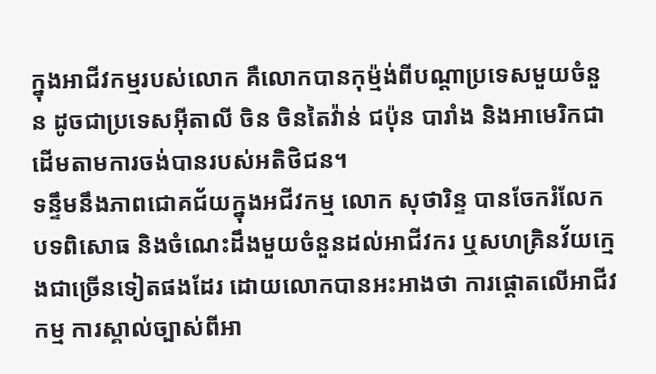ក្នុងអាជីវកម្មរបស់លោក គឺលោកបានកុម្ម៉ង់ពីបណ្តាប្រទេសមួយចំនួន ដូចជាប្រទេសអុីតាលី ចិន ចិនតៃវ៉ាន់ ជប៉ុន បារាំង និងអាមេរិកជាដើមតាមការចង់បានរបស់អតិថិជន។
ទន្ទឹមនឹងភាពជោគជ័យក្នុងអជីវកម្ម លោក សុថារិន្ទ បានចែករំលែកបទពិសោធ និងចំណេះដឹងមួយចំនួនដល់អាជីវករ ឬសហគ្រិនវ័យក្មេងជាច្រើនទៀតផងដែរ ដោយលោកបានអះអាងថា ការផ្តោតលើអាជីវកម្ម ការស្គាល់ច្បាស់ពីអា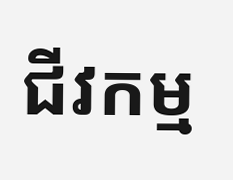ជីវកម្ម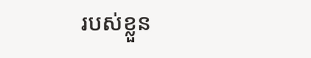របស់ខ្លួន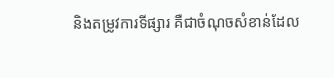និងតម្រូវការទីផ្សារ គឺជាចំណុចសំខាន់ដែល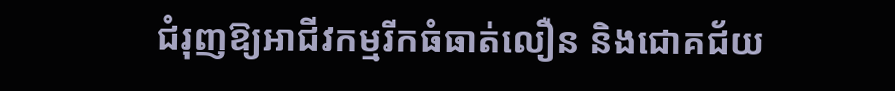ជំរុញឱ្យអាជីវកម្មរីកធំធាត់លឿន និងជោគជ័យ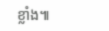ខ្លាំង៕